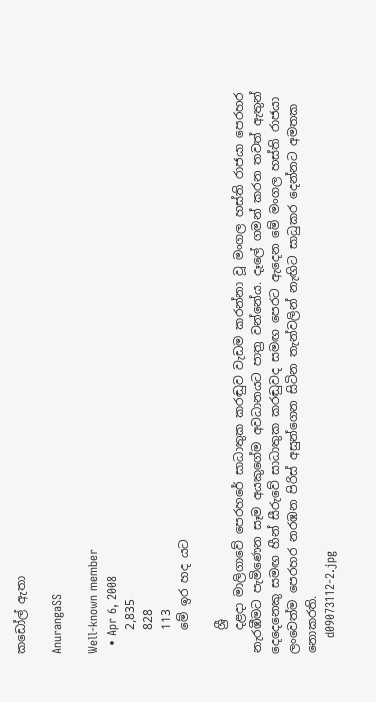කඩෝල් ඇතා

AnurangaSS

Well-known member
  • Apr 6, 2008
    2,835
    828
    113
    මේ ඉර හද යට

    ශ්‍රී
    දළදා මාලිගාවේ පෙරහරේ සාධාතුක කරඬුව වැඩම කරන්නා වූ මංගල හස්ති රාජයා පෙරහර නැරඹීමට පැමිණෙන සෑම අයකුගේම අවධානයට පාත්‍ර වන්නේය. දෑලේ ගමන් කරන තවත් ඇතුන් දෙදෙනෙකු සමඟ හීන් සීරුවේ සාධාතුක කරඬුවද සමඟ පෙරට ඇදෙන මේ මංගල හස්ති රාජයා ලංවෙත්ම පෙරහර නරඹන පිරිස් අසුන්ගෙන සිටින තැන්වලින් නැඟිට සාධුකර දෙන්නට අමතක නොකරති.
    d09073112-2.jpg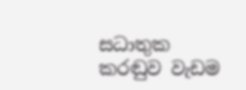සධාතුක කරඬුව වැඩම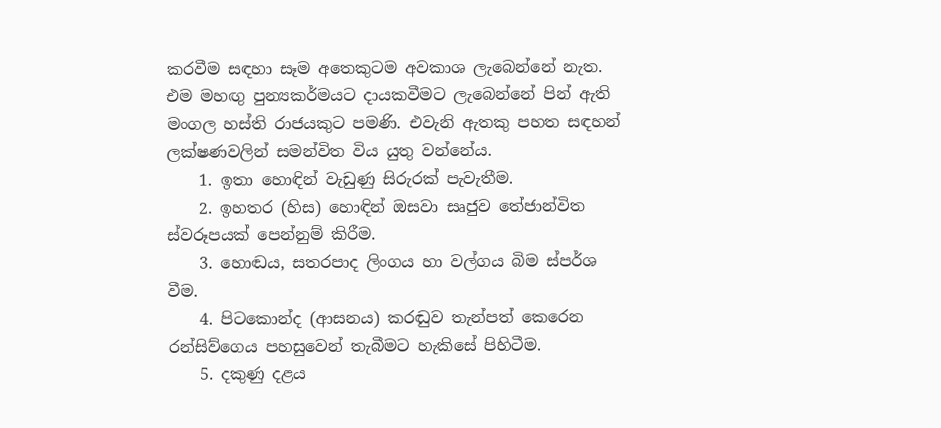කරවීම සඳහා සෑම අතෙකුටම අවකාශ ලැබෙන්නේ නැත. එම මහඟු පුන්‍යකර්මයට දායකවීමට ලැබෙන්නේ පින් ඇති මංගල හස්ති රාජයකුට පමණි. එවැනි ඇතකු පහත සඳහන් ලක්ෂණවලින් සමන්විත විය යුතු වන්නේය.
    1. ඉතා හොඳින් වැඩුණු සිරුරක් පැවැතීම.
    2. ඉහතර (හිස) හොඳින් ඔසවා සෘජුව තේජාන්විත ස්වරූපයක් පෙන්නුම් කිරීම.
    3. හොඬය, සතරපාද ලිංගය හා වල්ගය බිම ස්පර්ශ වීම.
    4. පිටකොන්ද (ආසනය) කරඬුව තැන්පත් කෙරෙන රන්සිව්ගෙය පහසුවෙන් තැබීමට හැකිසේ පිහිටීම.
    5. දකුණු දළය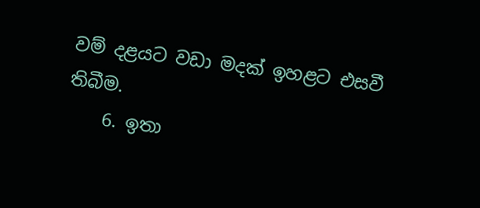වම් දළයට වඩා මදක් ඉහළට එසවී තිබීම.
    6. ඉතා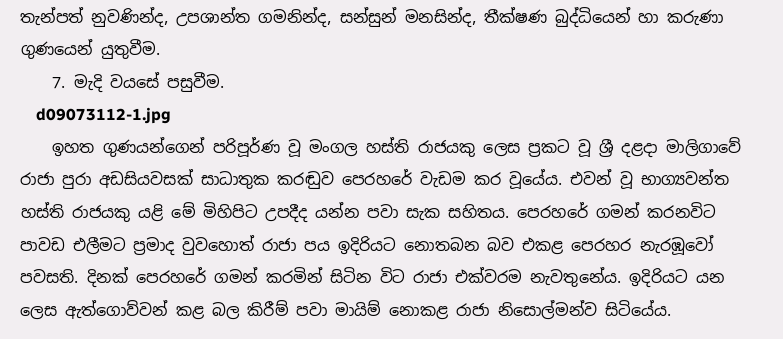තැන්පත් නුවණින්ද, උපශාන්ත ගමනින්ද, සන්සුන් මනසින්ද, තීක්ෂණ බුද්ධියෙන් හා කරුණා ගුණයෙන් යුතුවීම.
    7. මැදි වයසේ පසුවීම.
    d09073112-1.jpg
    ඉහත ගුණයන්ගෙන් පරිපූර්ණ වූ මංගල හස්ති රාජයකු ලෙස ප්‍රකට වූ ශ්‍රී දළදා මාලිගාවේ රාජා පුරා අඩසියවසක් සාධාතුක කරඬුව පෙරහරේ වැඩම කර වූයේය. එවන් වූ භාග්‍යවන්ත හස්ති රාජයකු යළි මේ මිහිපිට උපදීද යන්න පවා සැක සහිතය. පෙරහරේ ගමන් කරනවිට පාවඩ එලීමට ප්‍රමාද වුවහොත් රාජා පය ඉදිරියට නොතබන බව එකළ පෙරහර නැරඹූවෝ පවසති. දිනක් පෙරහරේ ගමන් කරමින් සිටින විට රාජා එක්වරම නැවතුනේය. ඉදිරියට යන ලෙස ඇත්ගොව්වන් කළ බල කිරීම් පවා මායිම් නොකළ රාජා නිසොල්මන්ව සිටියේය.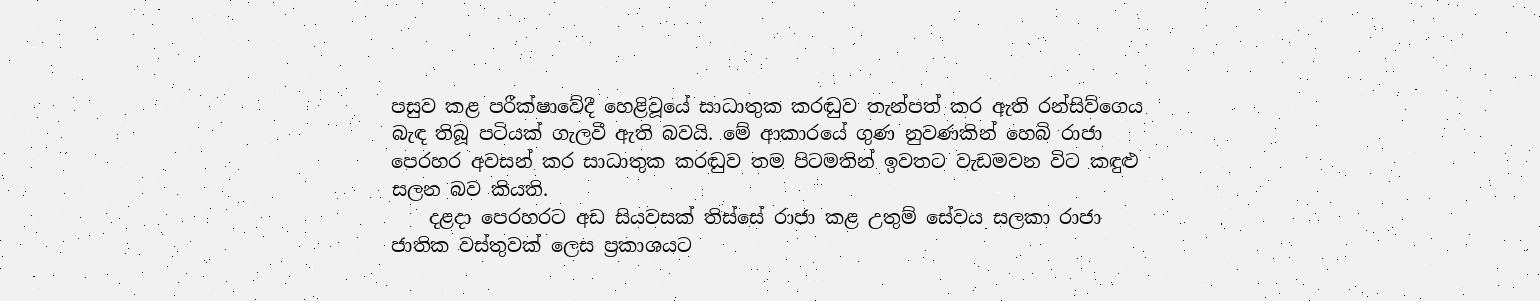පසුව කළ පරීක්ෂාවේදී හෙළිවූයේ සාධාතුක කරඬුව තැන්පත් කර ඇති රන්සිව්ගෙය බැඳ තිබූ පටියක් ගැලවී ඇති බවයි. මේ ආකාරයේ ගුණ නුවණකින් හෙබි රාජා පෙරහර අවසන් කර සාධාතුක කරඬුව තම පිටමතින් ඉවතට වැඩමවන විට කඳුළු සලන බව කියති.
    දළදා පෙරහරට අඩ සියවසක් තිස්සේ රාජා කළ උතුම් සේවය සලකා රාජා ජාතික වස්තුවක් ලෙස ප්‍රකාශයට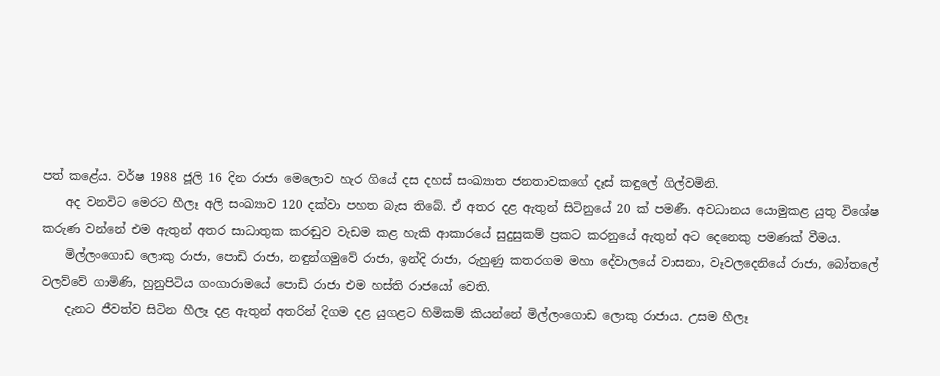පත් කළේය. වර්ෂ 1988 ජූලි 16 දින රාජා මෙලොව හැර ගියේ දස දහස් සංඛ්‍යාත ජනතාවකගේ දෑස් කඳුලේ ගිල්වමිනි.
    අද වනවිට මෙරට හීලෑ අලි සංඛ්‍යාව 120 දක්වා පහත බැස තිබේ. ඒ අතර දළ ඇතුන් සිටිනුයේ 20 ක් පමණී. අවධානය යොමුකළ යුතු විශේෂ කරුණ වන්නේ එම ඇතුන් අතර සාධාතුක කරඬුව වැඩම කළ හැකි ආකාරයේ සුදුසුකම් ප්‍රකට කරනුයේ ඇතුන් අට දෙනෙකු පමණක් වීමය.
    මිල්ලංගොඩ ලොකු රාජා, පොඩි රාජා, නඳුන්ගමුවේ රාජා, ඉන්දි රාජා, රුහුණු කතරගම මහා දේවාලයේ වාසනා, වෑවලදෙනියේ රාජා, බෝතලේ වලව්වේ ගාමිණි, හුනුපිටිය ගංගාරාමයේ පොඩි රාජා එම හස්ති රාජයෝ වෙති.
    දැනට ජීවත්ව සිටින හීලෑ දළ ඇතුන් අතරින් දිගම දළ යුගළට හිමිකම් කියන්නේ මිල්ලංගොඩ ලොකු රාජාය. උසම හීලෑ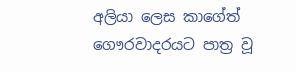අලියා ලෙස කාගේත් ගෞරවාදරයට පාත්‍ර වූ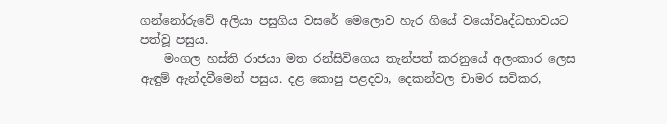ගන්නෝරුවේ අලියා පසුගිය වසරේ මෙලොව හැර ගියේ වයෝවෘද්ධභාවයට පත්වූ පසුය.
    මංගල හස්ති රාජයා මත රන්සිවිගෙය තැන්පත් කරනුයේ අලංකාර ලෙස ඇඳුම් ඇන්දවීමෙන් පසුය. දළ කොපු පළදවා, දෙකන්වල චාමර සවිකර,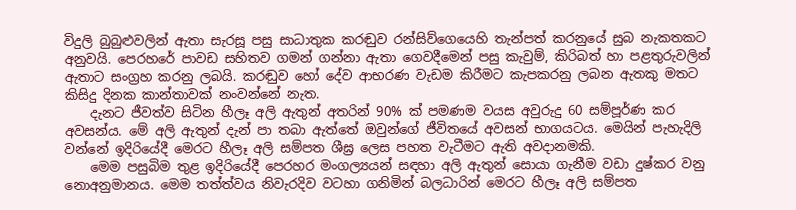විදුලි බුබුළුවලින් ඇතා සැරසූ පසු සාධාතුක කරඬුව රන්සිව්ගෙයෙහි තැන්පත් කරනුයේ සුබ නැකතකට අනුවයි. පෙරහරේ පාවඩ සහිතව ගමන් ගන්නා ඇතා ගෙවදීමෙන් පසු කැවුම්, කිරිබත් හා පළතුරුවලින් ඇතාට සංග්‍රහ කරනු ලබයි. කරඬුව හෝ දේව ආභරණ වැඩම කිරීමට කැපකරනු ලබන ඇතකු මතට කිසිදු දිනක කාන්තාවක් නංවන්නේ නැත.
    දැනට ජීවත්ව සිටින හීලෑ අලි ඇතුන් අතරින් 90% ක් පමණම වයස අවුරුදු 60 සම්පූර්ණ කර අවසන්ය. මේ අලි ඇතුන් දැන් පා තබා ඇත්තේ ඔවුන්ගේ ජීවිතයේ අවසන් භාගයටය. මෙයින් පැහැදිලි වන්නේ ඉදිරියේදී මෙරට හීලෑ අලි සම්පත ශීඝ්‍ර ලෙස පහත වැටීමට ඇති අවදානමකි.
    මෙම පසුබිම තුළ ඉදිරියේදී පෙරහර මංගල්‍යයන් සඳහා අලි ඇතුන් සොයා ගැනීම වඩා දුෂ්කර වනු නොඅනුමානය. මෙම තත්ත්වය නිවැරදිව වටහා ගනිමින් බලධාරින් මෙරට හීලෑ අලි සම්පත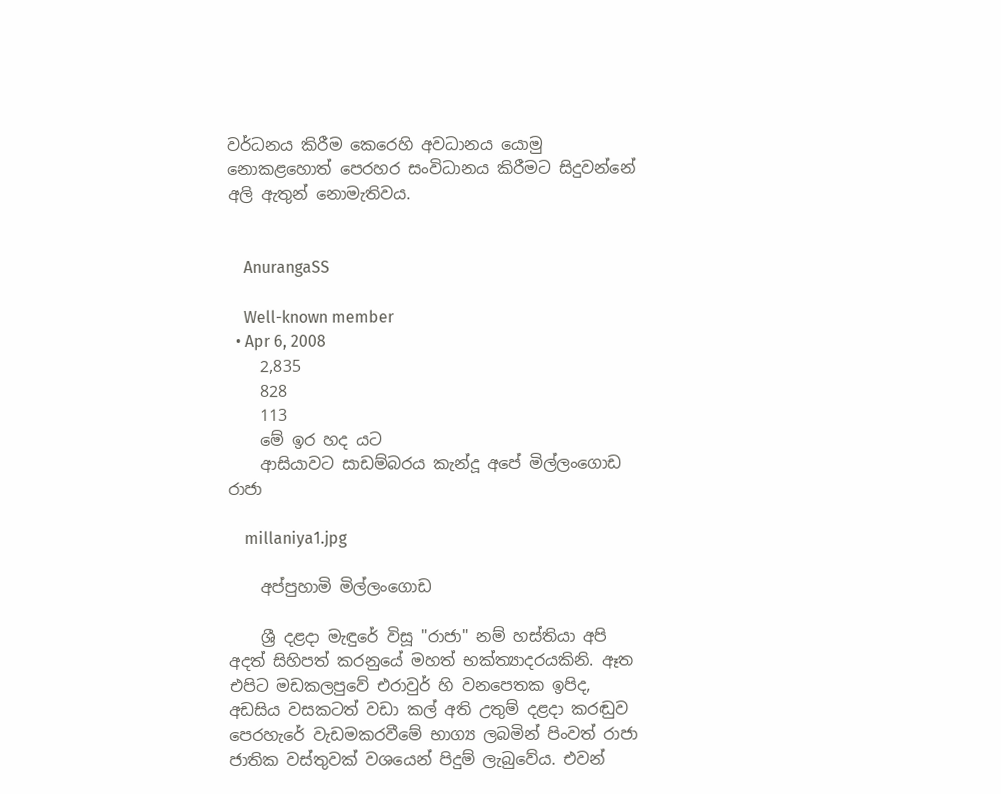වර්ධනය කිරීම කෙරෙහි අවධානය යොමු නොකළහොත් පෙරහර සංවිධානය කිරීමට සිදුවන්නේ අලි ඇතුන් නොමැතිවය.


    AnurangaSS

    Well-known member
  • Apr 6, 2008
    2,835
    828
    113
    මේ ඉර හද යට
    ආසියාවට සාඩම්බරය කැන්දූ අපේ මිල්ලංගොඩ රාජා

    millaniya1.jpg

    අප්පුහාමි මිල්ලංගොඩ

    ශ්‍රී දළදා මැඳුරේ විසූ "රාජා" නම් හස්‌තියා අපි අදත් සිහිපත් කරනුයේ මහත් භක්‌ත්‍යාදරයකිනි. ඈත එපිට මඩකලපුවේ එරාවුර් හි වනපෙතක ඉපිද, අඩසිය වසකටත් වඩා කල් අති උතුම් දළදා කරඬුව පෙරහැරේ වැඩමකරවීමේ භාග්‍ය ලබමින් පිංවත් රාජා ජාතික වස්‌තුවක්‌ වශයෙන් පිදුම් ලැබුවේය. එවන්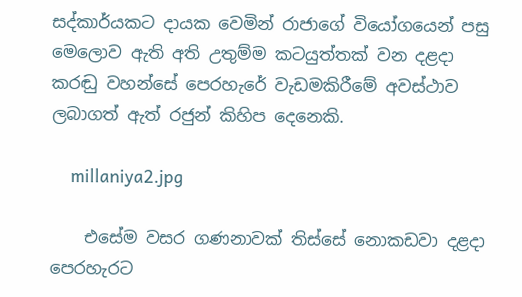සද්කාර්යකට දායක වෙමින් රාජාගේ වියෝගයෙන් පසු මෙලොව ඇති අති උතුම්ම කටයුත්තක්‌ වන දළදා කරඬු වහන්සේ පෙරහැරේ වැඩමකිරීමේ අවස්‌ථාව ලබාගත් ඇත් රජුන් කිහිප දෙනෙකි.

    millaniya2.jpg

    එසේම වසර ගණනාවක්‌ තිස්‌සේ නොකඩවා දළදා පෙරහැරට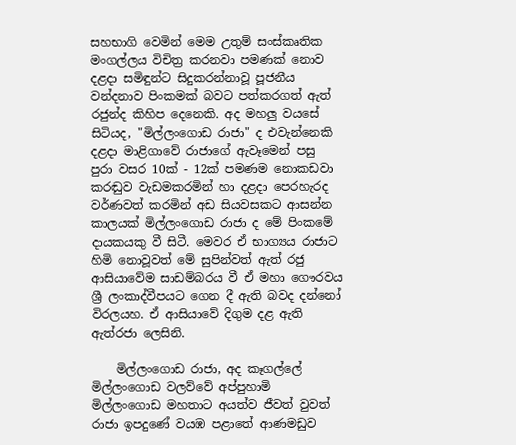සහභාගි වෙමින් මෙම උතුම් සංස්‌කෘතික මංගල්ලය විචිත්‍ර කරනවා පමණක්‌ නොව දළදා සමිඳුන්ට සිදුකරන්නාවූ පූජනීය වන්දනාව පිංකමක්‌ බවට පත්කරගත් ඇත් රජුන්ද කිහිප දෙනෙකි. අද මහලු වයසේ සිටියද, "මිල්ලංගොඩ රාජා" ද එවැන්නෙකි දළදා මාළිගාවේ රාජාගේ ඇවෑමෙන් පසු පුරා වසර 10ක්‌ - 12ක්‌ පමණම නොකඩවා කරඬුව වැඩමකරමින් හා දළදා පෙරහැරද වර්ණවත් කරමින් අඩ සියවසකට ආසන්න කාලයක්‌ මිල්ලංගොඩ රාජා ද මේ පිංකමේ දායකයකු වී සිටී. මෙවර ඒ භාග්‍යය රාජාට හිමි නොවූවත් මේ සුපින්වත් ඇත් රජු ආසියාවේම සාඩම්බරය වී ඒ මහා ගෞරවය ශ්‍රී ලංකාද්වීපයට ගෙන දී ඇති බවද දන්නෝ විරලයහ. ඒ ආසියාවේ දිගුම දළ ඇති ඇත්රජා ලෙසිනි.

    මිල්ලංගොඩ රාජා, අද කෑගල්ලේ මිල්ලංගොඩ වලව්වේ අප්පුහාමි මිල්ලංගොඩ මහතාට අයත්ව ජීවත් වුවත් රාජා ඉපදුණේ වයඹ පළාතේ ආණමඩුව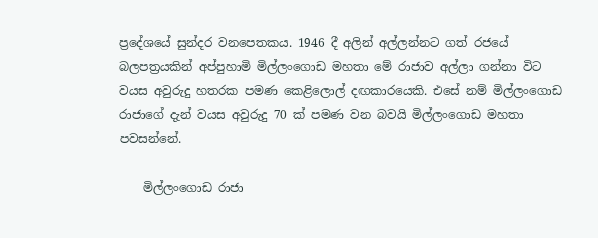ප්‍රදේශයේ සුන්දර වනපෙතකය. 1946 දී අලින් අල්ලන්නට ගත් රජයේ බලපත්‍රයකින් අප්පුහාමි මිල්ලංගොඩ මහතා මේ රාජාව අල්ලා ගන්නා විට වයස අවුරුදු හතරක පමණ කෙළිලොල් දඟකාරයෙකි. එසේ නම් මිල්ලංගොඩ රාජාගේ දැන් වයස අවුරුදු 70 ක්‌ පමණ වන බවයි මිල්ලංගොඩ මහතා පවසන්නේ.

    මිල්ලංගොඩ රාජා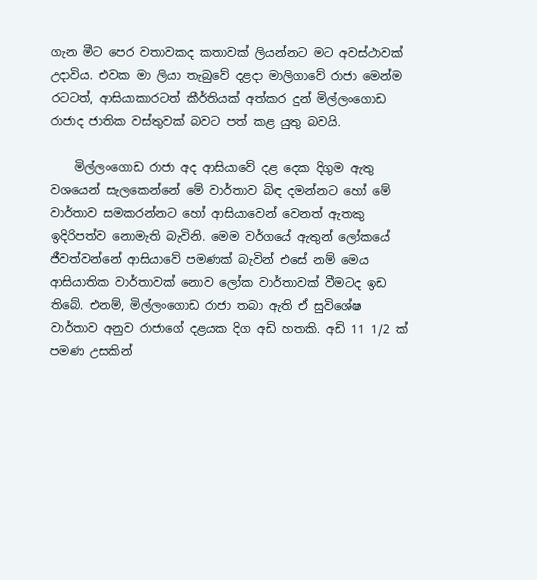ගැන මීට පෙර වතාවකද කතාවක්‌ ලියන්නට මට අවස්‌ථාවක්‌ උදාවිය. එවක මා ලියා තැබුවේ දළදා මාලිගාවේ රාජා මෙන්ම රටටත්, ආසියාකාරටත් කීර්තියක්‌ අත්කර දුන් මිල්ලංගොඩ රාජාද ජාතික වස්‌තුවක්‌ බවට පත් කළ යුතු බවයි.

    මිල්ලංගොඩ රාජා අද ආසියාවේ දළ දෙක දිගුම ඇතු වශයෙන් සැලකෙන්නේ මේ වාර්තාව බිඳ දමන්නට හෝ මේ වාර්තාව සමකරන්නට හෝ ආසියාවෙන් වෙනත් ඇතකු ඉදිරිපත්ව නොමැති බැවිනි. මෙම වර්ගයේ ඇතුන් ලෝකයේ ජීවත්වන්නේ ආසියාවේ පමණක්‌ බැවින් එසේ නම් මෙය ආසියාතික වාර්තාවක්‌ නොව ලෝක වාර්තාවක්‌ වීමටද ඉඩ තිබේ. එනම්, මිල්ලංගොඩ රාජා තබා ඇති ඒ සුවිශේෂ වාර්තාව අනුව රාජාගේ දළයක දිග අඩි හතකි. අඩි 11 1/2 ක්‌ පමණ උසකින්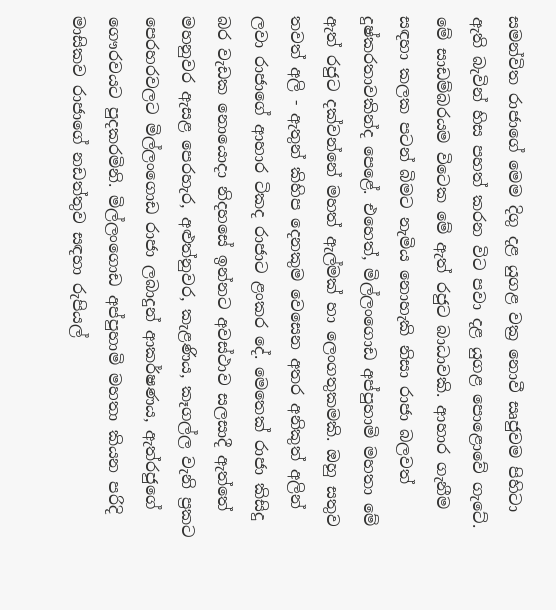සමන්විත රාජාගේ මෙම දිගු දළ යුගළ වක්‍ර නොවී සෘජුවම පිහිටා ඇති බැවින් හිස පහත් කරන විට පවා දළ යුගළ පොළොවේ ගැටේ. මේ සාඩම්බරයම විටෙක මේ ඇත් රජුට බාධාවකි. ආහාර ගැනීම සඳහා කලක පටන් බිමට නැමිය නොහැකි නිසා රාජා බලවත් දුෂ්කරතාවකින්ද පෙළේ. එහෙත්, මිල්ලංගොඩ අප්පුහාමි මහතා මේ ඇත් රජුට දක්‌වන්නේ මහත් ඇල්මක්‌ හා ලෙංගතුකමකි. ඔහු සතුව තවත් අලි - ඇතුන් කිහිප දෙනකුම වෙසෙන අතර අනිකුත් අලින් ලවා රාජාගේ ආහාර ටිකද රාජාට ළංකර දේ. මෙතෙක්‌ රාජා කිසිදු බර වැඩක නොයොදා නිදහසේ ඉන්නට අවස්‌ථාව සලසාදී ඇත්තේ මහනුවර ඇසළ පෙරහැර, අළුත්නුවර, කැළණිය, කෑගල්ල වැනි ප්‍රකට පෙරහරවලට මිල්ලංගොඩ රාජා ලබාදුන් ආකර්ෂණය, ඇත්රජුගේ ගෞරවයට පුදකරමිනි. මිල්ලංගොඩ අප්පුහාමි මහතා කියන පරිදි මාසිකව රාජාගේ නඩත්තුව සඳහා රුපියල්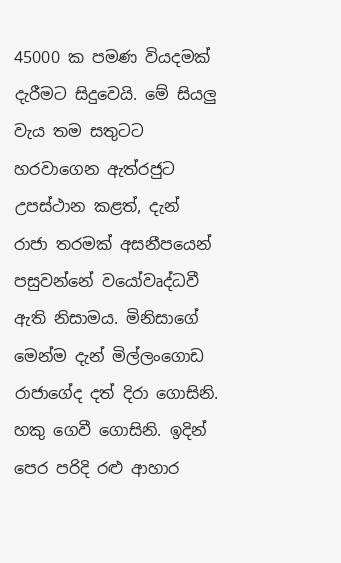45000 ක පමණ වියදමක්‌ දැරීමට සිදුවෙයි. මේ සියලු වැය තම සතුටට හරවාගෙන ඇත්රජුට උපස්‌ථාන කළත්, දැන් රාජා තරමක්‌ අසනීපයෙන් පසුවන්නේ වයෝවෘද්ධවී ඇති නිසාමය. මිනිසාගේ මෙන්ම දැන් මිල්ලංගොඩ රාජාගේද දත් දිරා ගොසිනි. හකු ගෙවී ගොසිනි. ඉදින් පෙර පරිදි රළු ආහාර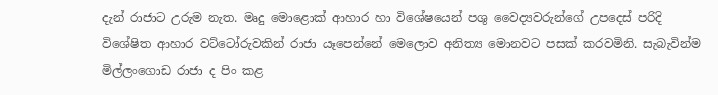දැන් රාජාට උරුම නැත. මෘදු මොළොක්‌ ආහාර හා විශේෂයෙන් පශු වෛද්‍යවරුන්ගේ උපදෙස්‌ පරිදි විශේෂිත ආහාර වට්‌ටෝරුවකින් රාජා යෑපෙන්නේ මෙලොව අනිත්‍ය මොනවට පසක්‌ කරවමිනි. සැබැවින්ම මිල්ලංගොඩ රාජා ද පිං කළ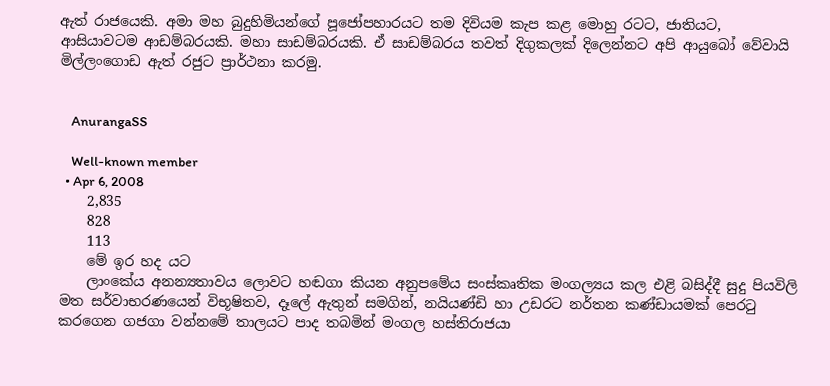ඇත් රාජයෙකි. අමා මහ බුදුහිමියන්ගේ පූජෝපහාරයට තම දිවියම කැප කළ මොහු රටට, ජාතියට, ආසියාවටම ආඩම්බරයකි. මහා සාඩම්බරයකි. ඒ සාඩම්බරය තවත් දිගුකලක්‌ දිලෙන්නට අපි ආයුබෝ වේවායි මිල්ලංගොඩ ඇත් රජුට ප්‍රාර්ථනා කරමු.


    AnurangaSS

    Well-known member
  • Apr 6, 2008
    2,835
    828
    113
    මේ ඉර හද යට
    ලාංකේය අනන්‍යතාවය ලොවට හඬගා කියන අනුපමේය සංස්කෘතික මංගල්‍යය කල එළි බසිද්දී සුදු පියවිලි මත සර්වාභරණයෙන් විභූෂිතව, දෑලේ ඇතුන් සමගින්, නයියණ්ඩි හා උඩරට නර්තන කණ්ඩායමක් පෙරටු කරගෙන ගජගා වන්නමේ තාලයට පාද තබමින් මංගල හස්තිරාජයා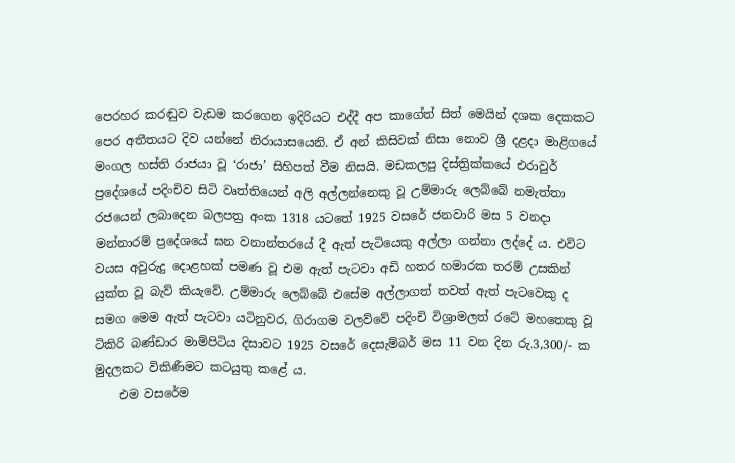පෙරහර කරඬුව වැඩම කරගෙන ඉදිරියට එද්දී අප කාගේත් සිත් මෙයින් දශක දෙකකට පෙර අතීතයට දිව යන්නේ නිරායාසයෙනි. ඒ අන් කිසිවක් නිසා නොව ශ්‍රී දළදා මාළිගයේ මංගල හස්ති රාජයා වූ ‘රාජා’ සිහිපත් වීම නිසයි. මඩකලපු දිස්ත්‍රික්කයේ එරාවුර් ප්‍රදේශයේ පදිංචිව සිටි වෘත්තියෙන් අලි අල්ලන්නෙකු වූ උම්මාරු ලෙබ්බේ නමැත්තා රජයෙන් ලබාදෙන බලපත්‍ර අංක 1318 යටතේ 1925 වසරේ ජනවාරි මස 5 වනදා මන්නාරම් ප්‍රදේශයේ ඝන වනාන්තරයේ දී ඇත් පැටියෙකු අල්ලා ගන්නා ලද්දේ ය. එවිට වයස අවුරුදු දොළහක් පමණ වූ එම ඇත් පැටවා අඩි හතර හමාරක තරම් උසකින් යුක්ත වූ බැව් කියැවේ. උම්මාරු ලෙබ්බේ එසේම අල්ලාගත් තවත් ඇත් පැටවෙකු ද සමග මෙම ඇත් පැටවා යටිනුවර, ගිරාගම වලව්වේ පදිංචි විශ්‍රාමලත් රටේ මහතෙකු වූ ටිකිරි බණ්ඩාර මාම්පිටිය දිසාවට 1925 වසරේ දෙසැම්බර් මස 11 වන දින රු.3,300/- ක මුදලකට විකිණීමට කටයුතු කළේ ය.
    එම වසරේම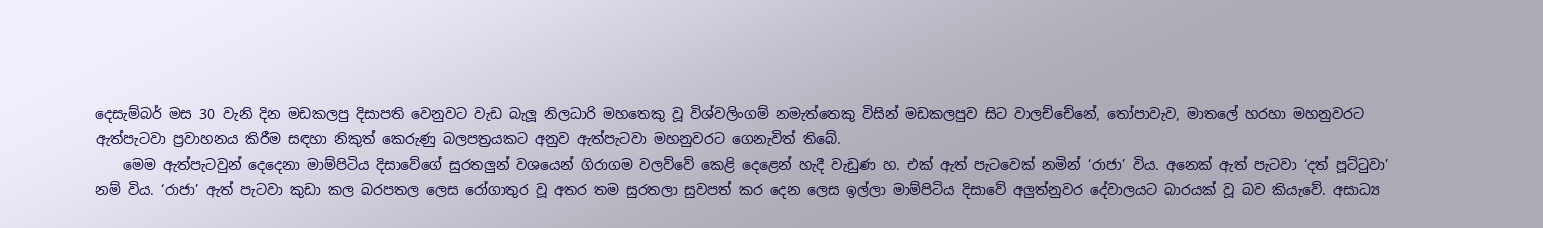දෙසැම්බර් මස 30 වැනි දින මඩකලපු දිසාපති වෙනුවට වැඩ බැලූ නිලධාරි මහතෙකු වූ විශ්වලිංගම් නමැත්තෙකු විසින් මඩකලපුව සිට වාලච්චේනේ, තෝපාවැව, මාතලේ හරහා මහනුවරට ඇත්පැටවා ප්‍රවාහනය කිරීම සඳහා නිකුත් කෙරුණු බලපත්‍රයකට අනුව ඇත්පැටවා මහනුවරට ගෙනැවිත් තිබේ.
    මෙම ඇත්පැටවුන් දෙදෙනා මාම්පිටිය දිසාවේගේ සුරතලුන් වශයෙන් ගිරාගම වලව්වේ කෙළි දෙළෙන් හැදී වැඩුණ හ. එක් ඇත් පැටවෙක් නමින් ‘රාජා’ විය. අනෙක් ඇත් පැටවා ‘දත් පූට්ටුවා’ නම් විය. ‘රාජා’ ඇත් පැටවා කුඩා කල බරපතල ලෙස රෝගාතුර වූ අතර තම සුරතලා සුවපත් කර දෙන ලෙස ඉල්ලා මාම්පිටිය දිසාවේ අලුත්නුවර දේවාලයට බාරයක් වූ බව කියැවේ. අසාධ්‍ය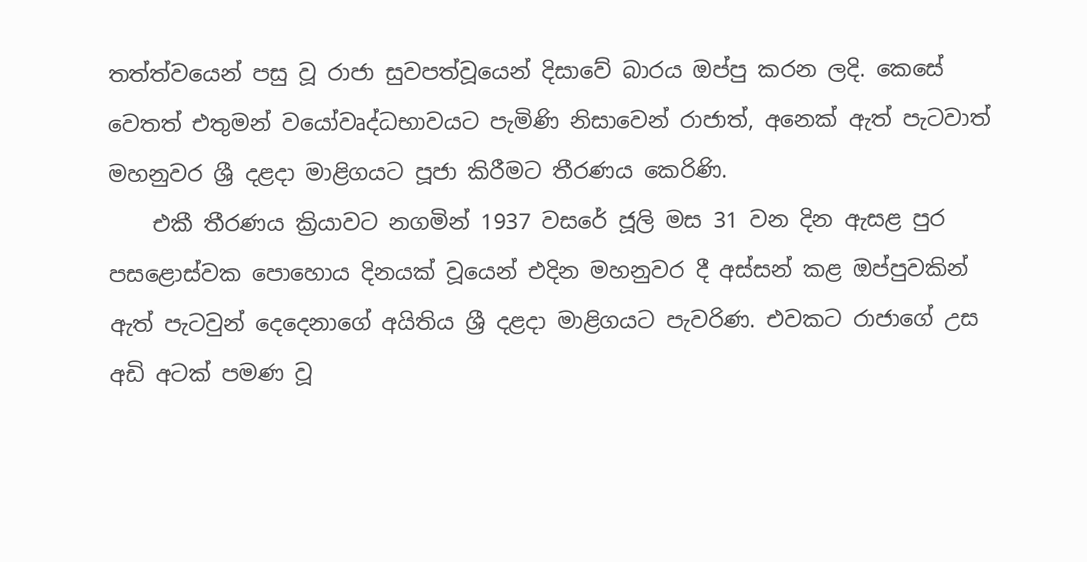තත්ත්වයෙන් පසු වූ රාජා සුවපත්වූයෙන් දිසාවේ බාරය ඔප්පු කරන ලදි. කෙසේ වෙතත් එතුමන් වයෝවෘද්ධභාවයට පැමිණි නිසාවෙන් රාජාත්, අනෙක් ඇත් පැටවාත් මහනුවර ශ්‍රී දළදා මාළිගයට පූජා කිරීමට තීරණය කෙරිණි.
    එකී තීරණය ක්‍රියාවට නගමින් 1937 වසරේ ජූලි මස 31 වන දින ඇසළ පුර පසළොස්වක පොහොය දිනයක් වූයෙන් එදින මහනුවර දී අස්සන් කළ ඔප්පුවකින් ඇත් පැටවුන් දෙදෙනාගේ අයිතිය ශ්‍රී දළදා මාළිගයට පැවරිණ. එවකට රාජාගේ උස අඩි අටක් පමණ වූ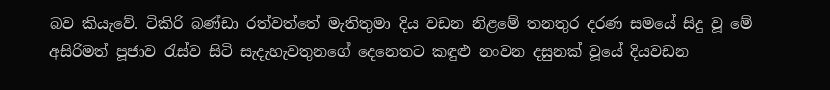බව කියැවේ. ටිකිරි බණ්ඩා රත්වත්තේ මැතිතුමා දිය වඩන නිළමේ තනතුර දරණ සමයේ සිදු වූ මේ අසිරිමත් පූජාව රැස්ව සිටි සැදැහැවතුනගේ දෙනෙතට කඳුළු නංවන දසුනක් වූයේ දියවඩන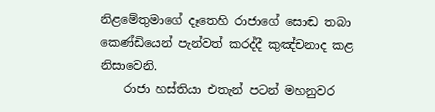නිළමේතුමාගේ දෑතෙහි රාජාගේ සොඬ තබා කෙණ්ඩියෙන් පැන්වත් කරද්දී කුඤ්චනාද කළ නිසාවෙනි.
    රාජා හස්තියා එතැන් පටන් මහනුවර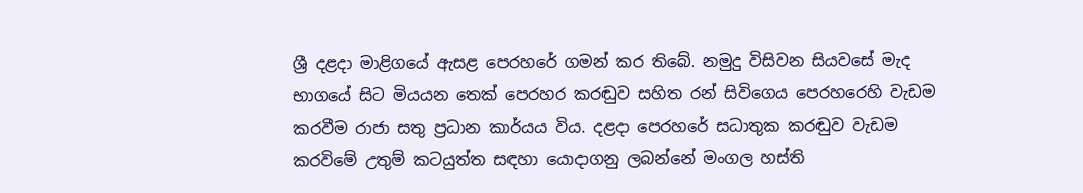ශ්‍රී දළදා මාළිගයේ ඇසළ පෙරහරේ ගමන් කර තිබේ. නමුදු විසිවන සියවසේ මැද භාගයේ සිට මියයන තෙක් පෙරහර කරඬුව සහිත රන් සිවිගෙය පෙරහරෙහි වැඩම කරවීම රාජා සතු ප්‍රධාන කාර්යය විය. දළදා පෙරහරේ සධාතුක කරඬුව වැඩම කරවිමේ උතුම් කටයුත්ත සඳහා යොදාගනු ලබන්නේ මංගල හස්ති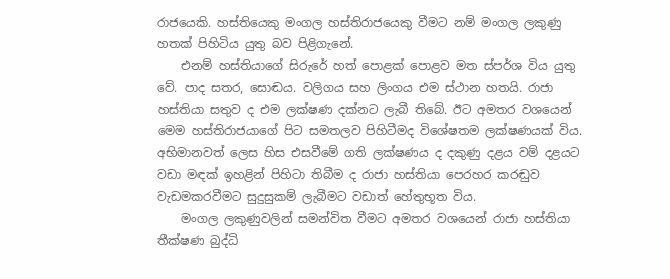රාජයෙකි. හස්තියෙකු මංගල හස්තිරාජයෙකු වීමට නම් මංගල ලකුණු හතක් පිහිටිය යුතු බව පිළිගැනේ.
    එනම් හස්තියාගේ සිරුරේ හත් පොළක් පොළව මත ස්පර්ශ විය යුතු වේ. පාද සතර, සොඬය. වලිගය සහ ලිංගය එම ස්ථාන හතයි. රාජා හස්තියා සතුව ද එම ලක්ෂණ දක්නට ලැබී තිබේ. ඊට අමතර වශයෙන් මෙම හස්තිරාජයාගේ පිට සමතලව පිහිටීමද විශේෂතම ලක්ෂණයක් විය. අභිමානවත් ලෙස හිස එසවීමේ ගති ලක්ෂණය ද දකුණු දළය වම් දළයට වඩා මඳක් ඉහළින් පිහිටා තිබීම ද රාජා හස්තියා පෙරහර කරඬුව වැඩමකරවීමට සුදුසුකම් ලැබීමට වඩාත් හේතුභූත විය.
    මංගල ලකුණුවලින් සමන්විත වීමට අමතර වශයෙන් රාජා හස්තියා තීක්ෂණ බුද්ධි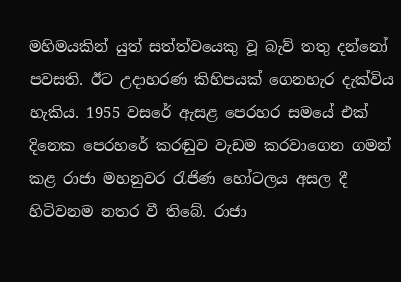මහිමයකින් යුත් සත්ත්වයෙකු වූ බැව් තතු දන්නෝ පවසති. ඊට උදාහරණ කිහිපයක් ගෙනහැර දැක්විය හැකිය. 1955 වසරේ ඇසළ පෙරහර සමයේ එක් දිනෙක පෙරහරේ කරඬුව වැඩම කරවාගෙන ගමන් කළ රාජා මහනුවර රැජිණ හෝටලය අසල දී හිටිවනම නතර වී තිබේ. රාජා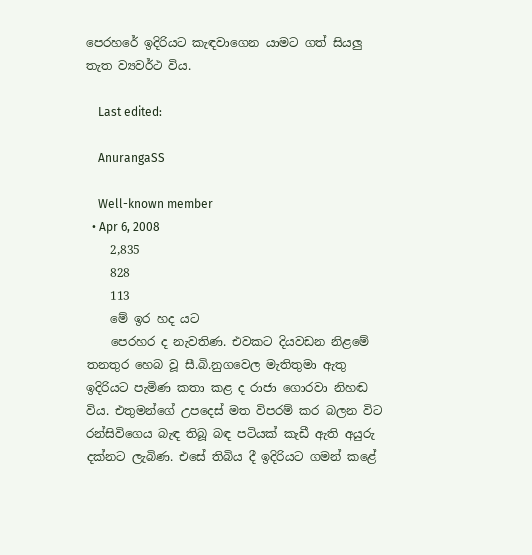පෙරහරේ ඉදිරියට කැඳවාගෙන යාමට ගත් සියලු තැත ව්‍යවර්ථ විය.

    Last edited:

    AnurangaSS

    Well-known member
  • Apr 6, 2008
    2,835
    828
    113
    මේ ඉර හද යට
    පෙරහර ද නැවතිණ. එවකට දියවඩන නිළමේ තනතුර හෙබ වූ සී.බි.නුගවෙල මැතිතුමා ඇතු ඉදිරියට පැමිණ කතා කළ ද රාජා ගොරවා නිහඬ විය. එතුමන්ගේ උපදෙස් මත විපරම් කර බලන විට රන්සිවිගෙය බැඳ තිබූ බඳ පටියක් කැඩී ඇති අයුරු දක්නට ලැබිණ. එසේ තිබිය දී ඉදිරියට ගමන් කළේ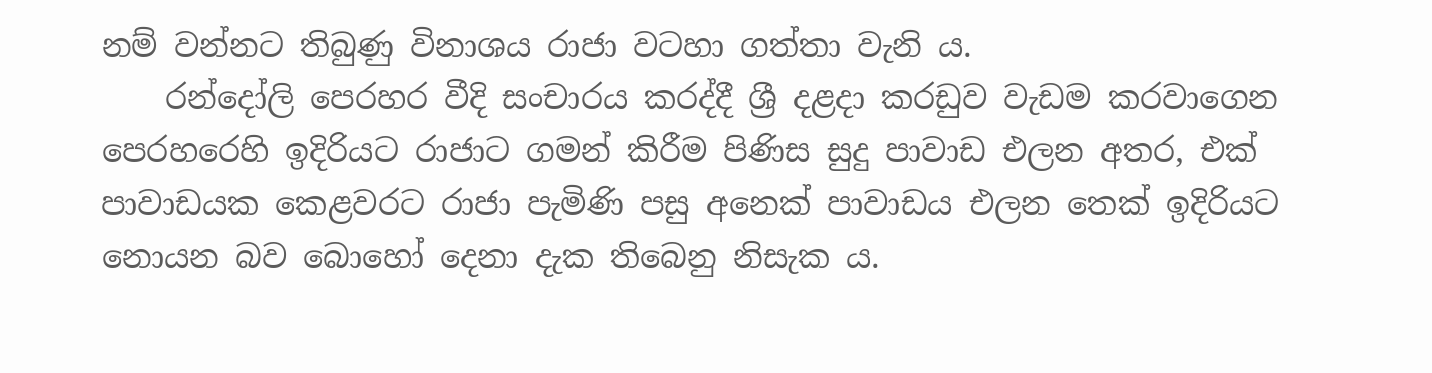නම් වන්නට තිබුණු විනාශය රාජා වටහා ගත්තා වැනි ය.
    රන්දෝලි පෙරහර වීදි සංචාරය කරද්දී ශ්‍රී දළදා කරඩුව වැඩම කරවාගෙන පෙරහරෙහි ඉදිරියට රාජාට ගමන් කිරීම පිණිස සුදු පාවාඩ එලන අතර, එක් පාවාඩයක කෙළවරට රාජා පැමිණි පසු අනෙක් පාවාඩය එලන තෙක් ඉදිරියට නොයන බව බොහෝ දෙනා දැක තිබෙනු නිසැක ය.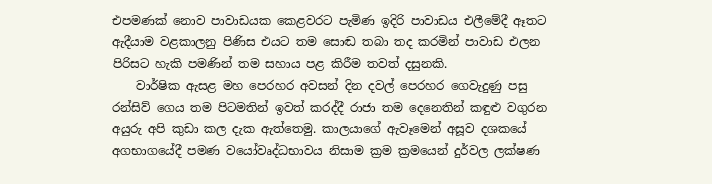එපමණක් නොව පාවාඩයක කෙළවරට පැමිණ ඉදිරි පාවාඩය එලීමේදී ඈතට ඇදීයාම වළකාලනු පිණිස එයට තම සොඬ තබා තද කරමින් පාවාඩ එලන පිරිසට හැකි පමණින් තම සහාය පළ කිරීම තවත් දසුනකි.
    වාර්ෂික ඇසළ මහ පෙරහර අවසන් දින දවල් පෙරහර ගෙවැදුණු පසු රන්සිව් ගෙය තම පිටමතින් ඉවත් කරද්දී රාජා තම දෙනෙතින් කඳුළු වගුරන අයුරු අපි කුඩා කල දැක ඇත්තෙමු. කාලයාගේ ඇවෑමෙන් අසූව දශකයේ අගභාගයේදී පමණ වයෝවෘද්ධභාවය නිසාම ක්‍රම ක්‍රමයෙන් දුර්වල ලක්ෂණ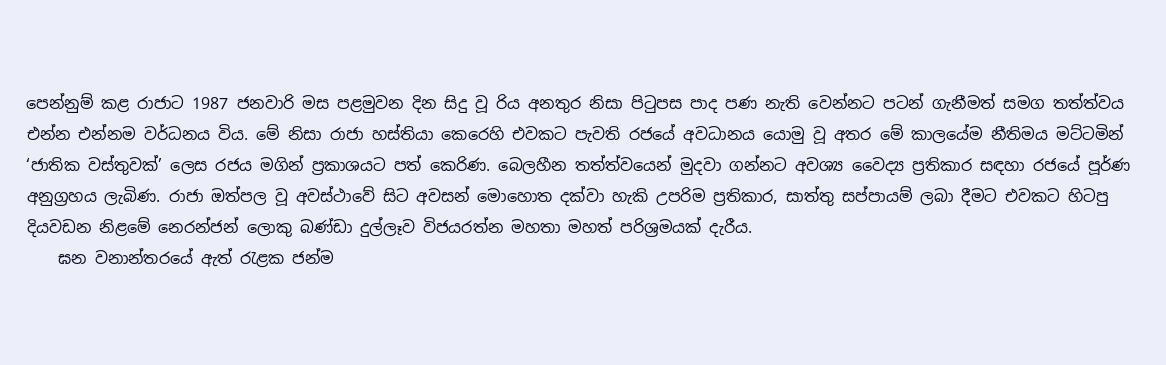පෙන්නුම් කළ රාජාට 1987 ජනවාරි මස පළමුවන දින සිදු වූ රිය අනතුර නිසා පිටුපස පාද පණ නැති වෙන්නට පටන් ගැනීමත් සමග තත්ත්වය එන්න එන්නම වර්ධනය විය. මේ නිසා රාජා හස්තියා කෙරෙහි එවකට පැවති රජයේ අවධානය යොමු වූ අතර මේ කාලයේම නීතිමය මට්ටමින් ‘ජාතික වස්තුවක්’ ලෙස රජය මගින් ප්‍රකාශයට පත් කෙරිණ. බෙලහීන තත්ත්වයෙන් මුදවා ගන්නට අවශ්‍ය වෛද්‍ය ප්‍රතිකාර සඳහා රජයේ පූර්ණ අනුග්‍රහය ලැබිණ. රාජා ඔත්පල වූ අවස්ථාවේ සිට අවසන් මොහොත දක්වා හැකි උපරිම ප්‍රතිකාර, සාත්තු සප්පායම් ලබා දීමට එවකට හිටපු දියවඩන නිළමේ නෙරන්ජන් ලොකු බණ්ඩා දුල්ලෑව විජයරත්න මහතා මහත් පරිශ්‍රමයක් දැරීය.
    ඝන වනාන්තරයේ ඇත් රැළක ජන්ම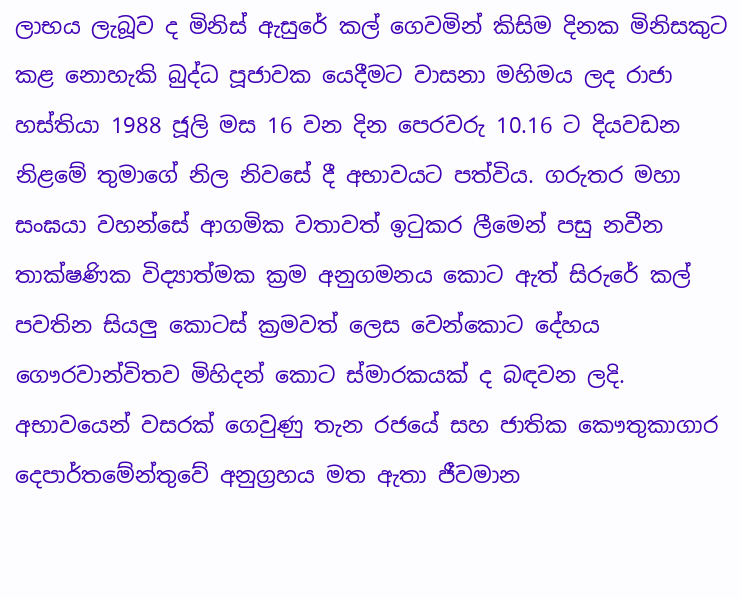ලාභය ලැබූව ද මිනිස් ඇසුරේ කල් ගෙවමින් කිසිම දිනක මිනිසකුට කළ නොහැකි බුද්ධ පූජාවක යෙදීමට වාසනා මහිමය ලද රාජා හස්තියා 1988 ජූලි මස 16 වන දින පෙරවරු 10.16 ට දියවඩන නිළමේ තුමාගේ නිල නිවසේ දී අභාවයට පත්විය. ගරුතර මහා සංඝයා වහන්සේ ආගමික වතාවත් ඉටුකර ලීමෙන් පසු නවීන තාක්ෂණික විද්‍යාත්මක ක්‍රම අනුගමනය කොට ඇත් සිරුරේ කල් පවතින සියලු කොටස් ක්‍රමවත් ලෙස වෙන්කොට දේහය ගෞරවාන්විතව මිහිදන් කොට ස්මාරකයක් ද බඳවන ලදි. අභාවයෙන් වසරක් ගෙවුණු තැන රජයේ සහ ජාතික කෞතුකාගාර දෙපාර්තමේන්තුවේ අනුග්‍රහය මත ඇතා ජීවමාන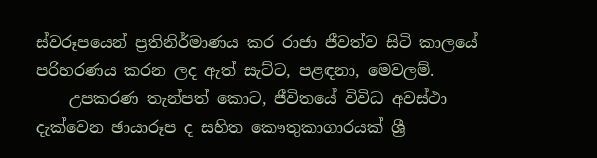ස්වරූපයෙන් ප්‍රතිනිර්මාණය කර රාජා ජීවත්ව සිටි කාලයේ පරිහරණය කරන ලද ඇත් සැට්ට, පළඳනා, මෙවලම්.
    උපකරණ තැන්පත් කොට, ජීවිතයේ විවිධ අවස්ථා දැක්වෙන ඡායාරූප ද සහිත කෞතුකාගාරයක් ශ්‍රී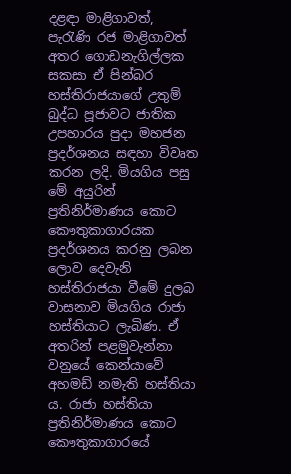දළඳා මාළිගාවත්, පැරැණි රජ මාළිගාවත් අතර ගොඩනැගිල්ලක සකසා ඒ පින්බර හස්තිරාජයාගේ උතුම් බුද්ධ පූජාවට ජාතික උපහාරය පුදා මහජන ප්‍රදර්ශනය සඳහා විවෘත කරන ලදි. මියගිය පසු මේ අයුරින් ප්‍රතිනිර්මාණය කොට කෞතුකාගාරයක ප්‍රදර්ශනය කරනු ලබන ලොව දෙවැනි හස්තිරාජයා වීමේ දුලබ වාසනාව මියගිය රාජා හස්තියාට ලැබිණ. ඒ අතරින් පළමුවැන්නා වනුයේ කෙන්යාවේ අහමඩ් නමැති හස්තියා ය. රාජා හස්තියා ප්‍රතිනිර්මාණය කොට කෞතුකාගාරයේ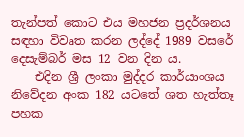තැන්පත් කොට එය මහජන ප්‍රදර්ශනය සඳහා විවෘත කරන ලද්දේ 1989 වසරේ දෙසැම්බර් මස 12 වන දින ය.
    එදින ශ්‍රී ලංකා මුද්දර කාර්යාංශය නිවේදන අංක 182 යටතේ ශත හැත්තෑ පහක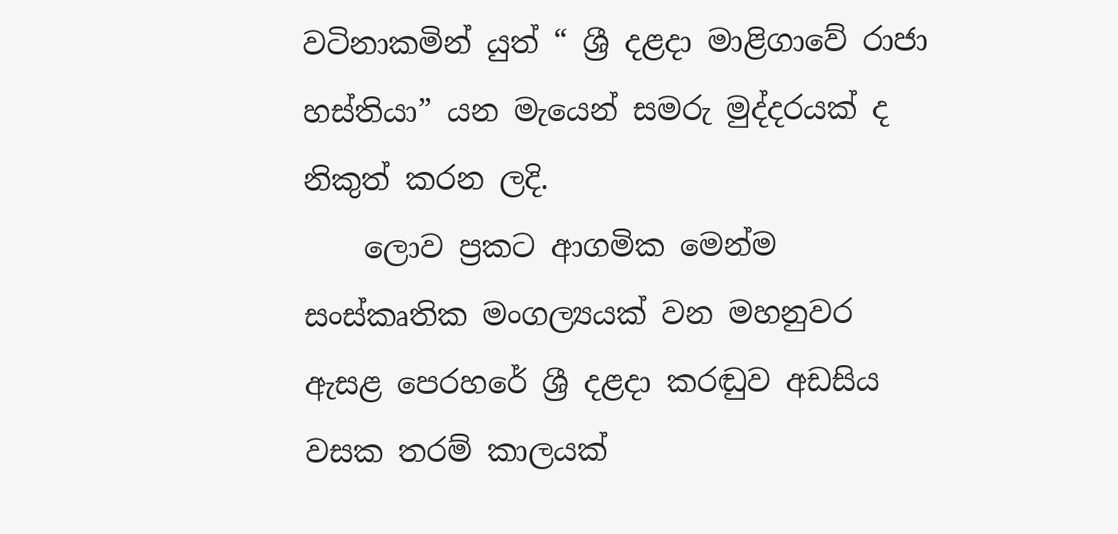වටිනාකමින් යුත් “ ශ්‍රී දළදා මාළිගාවේ රාජා හස්තියා” යන මැයෙන් සමරු මුද්දරයක් ද නිකුත් කරන ලදි.
    ලොව ප්‍රකට ආගමික මෙන්ම සංස්කෘතික මංගල්‍යයක් වන මහනුවර ඇසළ පෙරහරේ ශ්‍රී දළදා කරඬුව අඩසිය වසක තරම් කාලයක්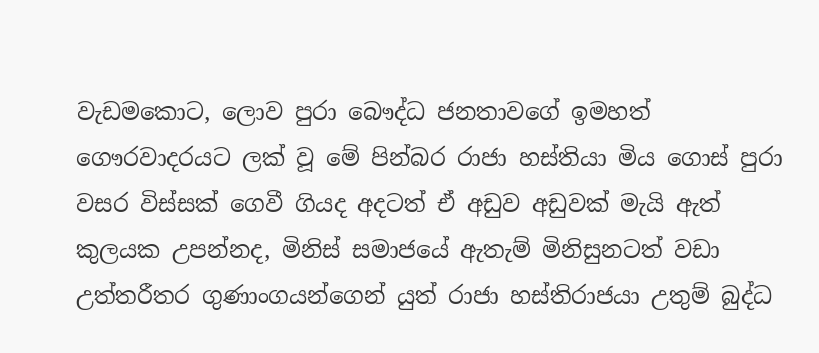වැඩමකොට, ලොව පුරා බෞද්ධ ජනතාවගේ ඉමහත් ගෞරවාදරයට ලක් වූ මේ පින්බර රාජා හස්තියා මිය ගොස් පුරා වසර විස්සක් ගෙවී ගියද අදටත් ඒ අඩුව අඩුවක් මැයි ඇත් කුලයක උපන්නද, මිනිස් සමාජයේ ඇතැම් මිනිසුනටත් වඩා උත්තරීතර ගුණාංගයන්ගෙන් යුත් රාජා හස්තිරාජයා උතුම් බුද්ධ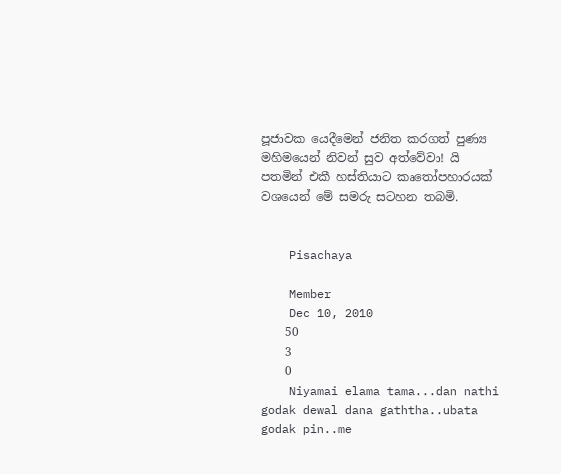පූජාවක යෙදීමෙන් ජනිත කරගත් පුණ්‍ය මහිමයෙන් නිවන් සුව අත්වේවා! යි පතමින් එකී හස්තියාට කෘතෝපහාරයක් වශයෙන් මේ සමරු සටහන තබමි.


    Pisachaya

    Member
    Dec 10, 2010
    50
    3
    0
    Niyamai elama tama...dan nathi godak dewal dana gaththa..ubata godak pin..me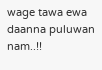wage tawa ewa daanna puluwan nam..!!